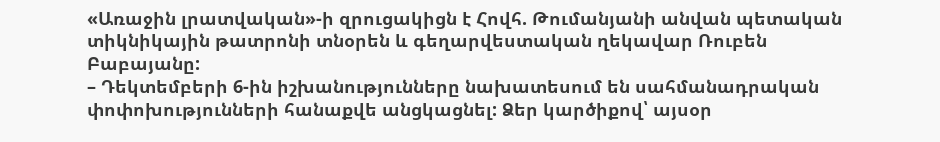«Առաջին լրատվական»-ի զրուցակիցն է Հովհ. Թումանյանի անվան պետական տիկնիկային թատրոնի տնօրեն և գեղարվեստական ղեկավար Ռուբեն Բաբայանը:
– Դեկտեմբերի 6-ին իշխանությունները նախատեսում են սահմանադրական փոփոխությունների հանաքվե անցկացնել: Ձեր կարծիքով՝ այսօր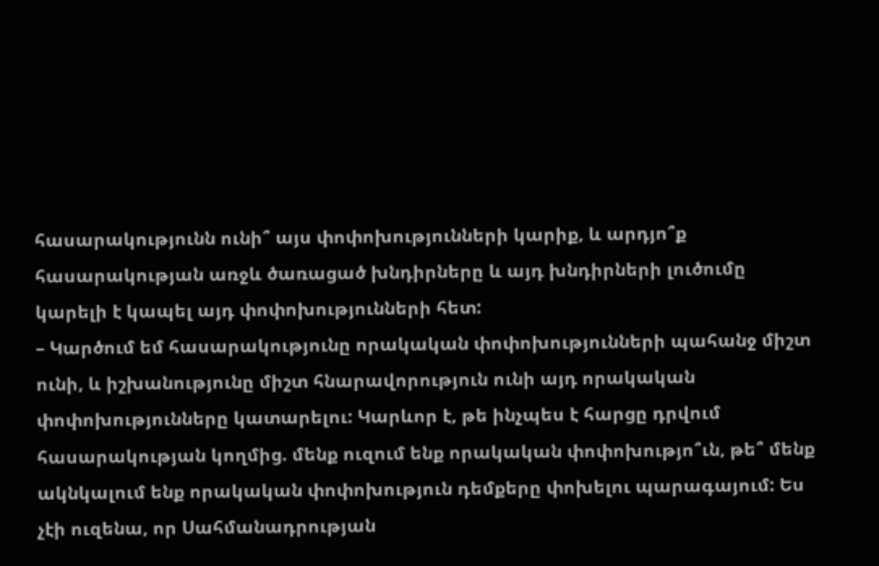հասարակությունն ունի՞ այս փոփոխությունների կարիք, և արդյո՞ք հասարակության առջև ծառացած խնդիրները և այդ խնդիրների լուծումը կարելի է կապել այդ փոփոխությունների հետ:
– Կարծում եմ հասարակությունը որակական փոփոխությունների պահանջ միշտ ունի, և իշխանությունը միշտ հնարավորություն ունի այդ որակական փոփոխությունները կատարելու: Կարևոր է, թե ինչպես է հարցը դրվում հասարակության կողմից. մենք ուզում ենք որակական փոփոխությո՞ւն, թե՞ մենք ակնկալում ենք որակական փոփոխություն դեմքերը փոխելու պարագայում: Ես չէի ուզենա, որ Սահմանադրության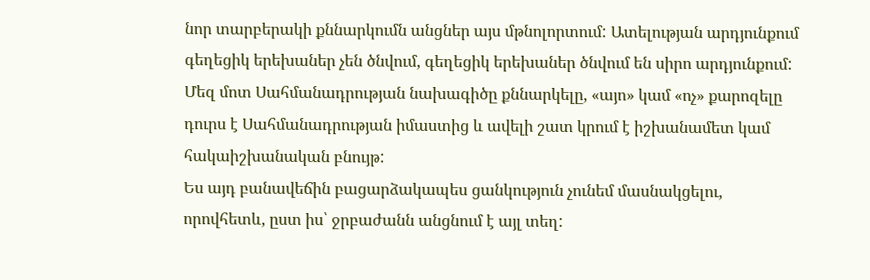նոր տարբերակի քննարկումն անցներ այս մթնոլորտում: Ատելության արդյունքում գեղեցիկ երեխաներ չեն ծնվում, գեղեցիկ երեխաներ ծնվում են սիրո արդյունքում: Մեզ մոտ Սահմանադրության նախագիծը քննարկելը, «այո» կամ «ոչ» քարոզելը դուրս է Սահմանադրության իմաստից և ավելի շատ կրում է իշխանամետ կամ հակաիշխանական բնույթ:
Ես այդ բանավեճին բացարձակապես ցանկություն չունեմ մասնակցելու, որովհետև, ըստ իս՝ ջրբաժանն անցնում է այլ տեղ: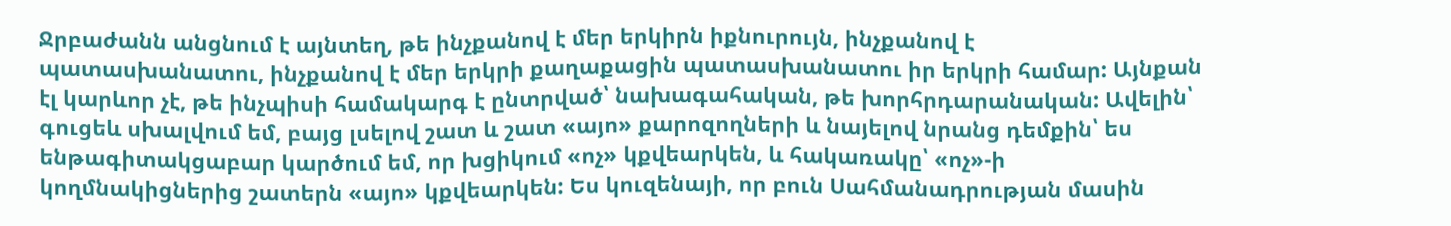Ջրբաժանն անցնում է այնտեղ, թե ինչքանով է մեր երկիրն իքնուրույն, ինչքանով է պատասխանատու, ինչքանով է մեր երկրի քաղաքացին պատասխանատու իր երկրի համար: Այնքան էլ կարևոր չէ, թե ինչպիսի համակարգ է ընտրված՝ նախագահական, թե խորհրդարանական: Ավելին՝ գուցեև սխալվում եմ, բայց լսելով շատ և շատ «այո» քարոզողների և նայելով նրանց դեմքին՝ ես ենթագիտակցաբար կարծում եմ, որ խցիկում «ոչ» կքվեարկեն, և հակառակը՝ «ոչ»-ի կողմնակիցներից շատերն «այո» կքվեարկեն: Ես կուզենայի, որ բուն Սահմանադրության մասին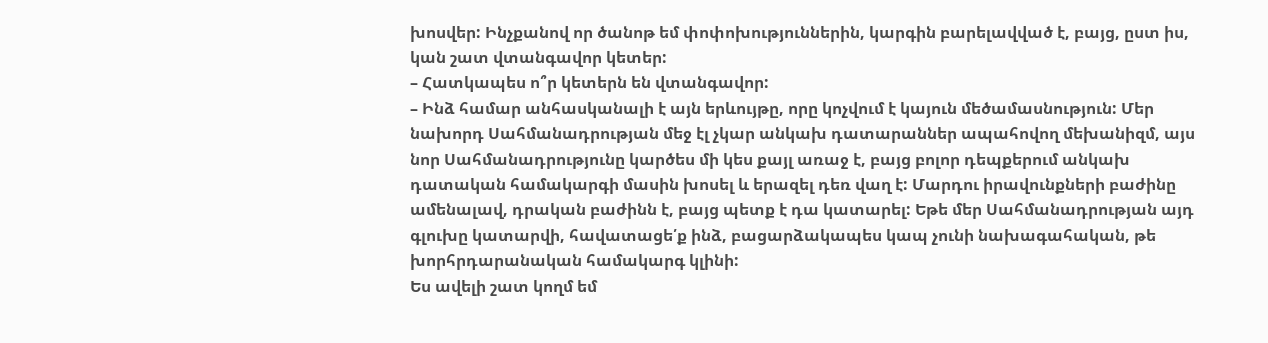խոսվեր: Ինչքանով որ ծանոթ եմ փոփոխություններին, կարգին բարելավված է, բայց, ըստ իս, կան շատ վտանգավոր կետեր:
– Հատկապես ո՞ր կետերն են վտանգավոր:
– Ինձ համար անհասկանալի է այն երևույթը, որը կոչվում է կայուն մեծամասնություն: Մեր նախորդ Սահմանադրության մեջ էլ չկար անկախ դատարաններ ապահովող մեխանիզմ, այս նոր Սահմանադրությունը կարծես մի կես քայլ առաջ է, բայց բոլոր դեպքերում անկախ դատական համակարգի մասին խոսել և երազել դեռ վաղ է: Մարդու իրավունքների բաժինը ամենալավ, դրական բաժինն է, բայց պետք է դա կատարել: Եթե մեր Սահմանադրության այդ գլուխը կատարվի, հավատացե՛ք ինձ, բացարձակապես կապ չունի նախագահական, թե խորհրդարանական համակարգ կլինի:
Ես ավելի շատ կողմ եմ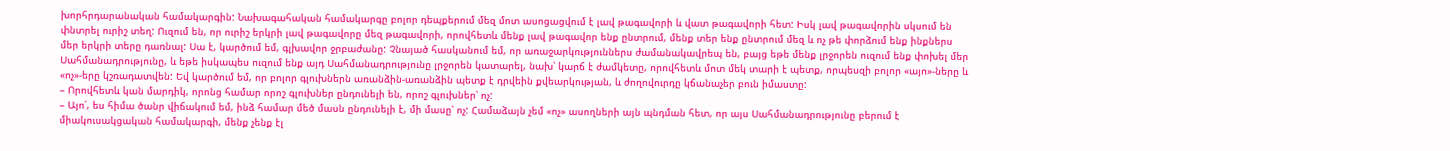խորհրդարանական համակարգին: Նախագահական համակարգը բոլոր դեպքերում մեզ մոտ ասոցացվում է լավ թագավորի և վատ թագավորի հետ: Իսկ լավ թագավորին սկսում են փնտրել ուրիշ տեղ: Ուզում են, որ ուրիշ երկրի լավ թագավորը մեզ թագավորի, որովհետև մենք լավ թագավոր ենք ընտրում, մենք տեր ենք ընտրում մեզ և ոչ թե փորձում ենք ինքներս մեր երկրի տերը դառնալ: Սա է, կարծում եմ, գլխավոր ջրբաժանը: Չնայած հասկանում եմ, որ առաջարկություններս ժամանակավրեպ են, բայց եթե մենք լրջորեն ուզում ենք փոխել մեր Սահմանադրությունը, և եթե իսկապես ուզում ենք այդ Սահմանադրությունը լրջորեն կատարել, նախ՝ կարճ է ժամկետը, որովհետև մոտ մեկ տարի է պետք, որպեսզի բոլոր «այո»-ները և «ոչ»-երը կշռադատվեն: Եվ կարծում եմ, որ բոլոր գլուխներն առանձին-առանձին պետք է դրվեին քվեարկության, և ժողովուրդը կճանաչեր բուն իմաստը:
– Որովհետև կան մարդիկ, որոնց համար որոշ գլուխներ ընդունելի են, որոշ գլուխներ՝ ոչ:
– Այո՛, ես հիմա ծանր վիճակում եմ, ինձ համար մեծ մասն ընդունելի է, մի մասը՝ ոչ: Համաձայն չեմ «ոչ» ասողների այն պնդման հետ, որ այս Սահմանադրությունը բերում է միակուսակցական համակարգի, մենք չենք էլ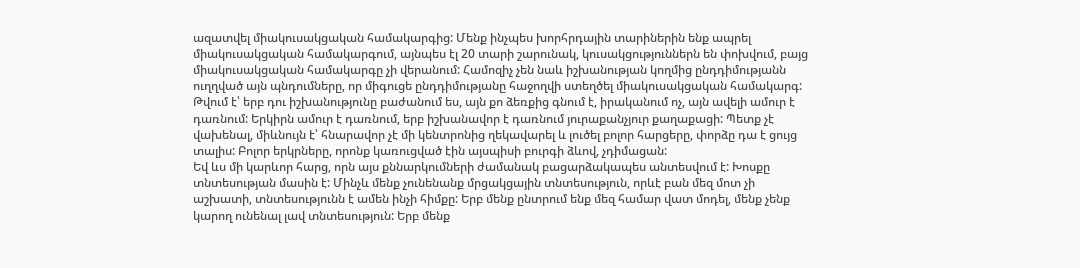ազատվել միակուսակցական համակարգից: Մենք ինչպես խորհրդային տարիներին ենք ապրել միակուսակցական համակարգում, այնպես էլ 20 տարի շարունակ, կուսակցություններն են փոխվում, բայց միակուսակցական համակարգը չի վերանում: Համոզիչ չեն նաև իշխանության կողմից ընդդիմությանն ուղղված այն պնդումները, որ միգուցե ընդդիմությանը հաջողվի ստեղծել միակուսակցական համակարգ: Թվում է՝ երբ դու իշխանությունը բաժանում ես, այն քո ձեռքից գնում է, իրականում ոչ, այն ավելի ամուր է դառնում: Երկիրն ամուր է դառնում, երբ իշխանավոր է դառնում յուրաքանչյուր քաղաքացի: Պետք չէ վախենալ, միևնույն է՝ հնարավոր չէ մի կենտրոնից ղեկավարել և լուծել բոլոր հարցերը, փորձը դա է ցույց տալիս: Բոլոր երկրները, որոնք կառուցված էին այսպիսի բուրգի ձևով, չդիմացան:
Եվ ևս մի կարևոր հարց, որն այս քննարկումների ժամանակ բացարձակապես անտեսվում է: Խոսքը տնտեսության մասին է: Մինչև մենք չունենանք մրցակցային տնտեսություն, որևէ բան մեզ մոտ չի աշխատի, տնտեսությունն է ամեն ինչի հիմքը: Երբ մենք ընտրում ենք մեզ համար վատ մոդել, մենք չենք կարող ունենալ լավ տնտեսություն: Երբ մենք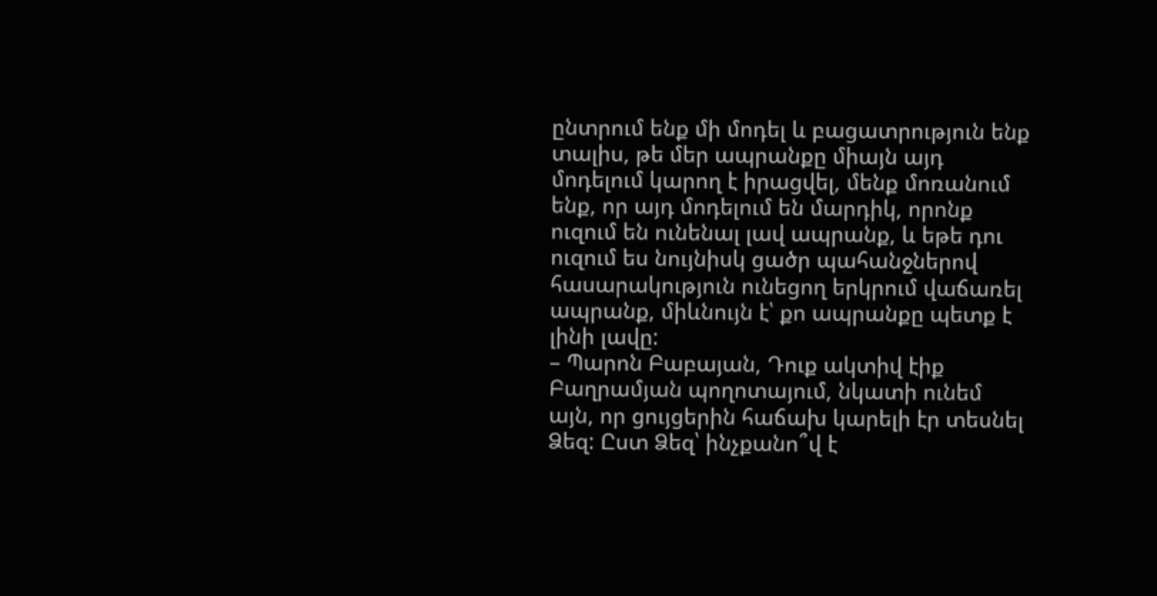ընտրում ենք մի մոդել և բացատրություն ենք տալիս, թե մեր ապրանքը միայն այդ մոդելում կարող է իրացվել, մենք մոռանում ենք, որ այդ մոդելում են մարդիկ, որոնք ուզում են ունենալ լավ ապրանք, և եթե դու ուզում ես նույնիսկ ցածր պահանջներով հասարակություն ունեցող երկրում վաճառել ապրանք, միևնույն է՝ քո ապրանքը պետք է լինի լավը:
– Պարոն Բաբայան, Դուք ակտիվ էիք Բաղրամյան պողոտայում, նկատի ունեմ այն, որ ցույցերին հաճախ կարելի էր տեսնել Ձեզ: Ըստ Ձեզ՝ ինչքանո՞վ է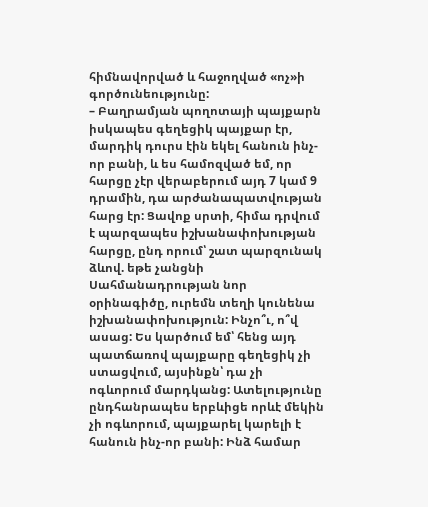հիմնավորված և հաջողված «ոչ»ի գործունեությունը:
– Բաղրամյան պողոտայի պայքարն իսկապես գեղեցիկ պայքար էր, մարդիկ դուրս էին եկել հանուն ինչ-որ բանի, և ես համոզված եմ, որ հարցը չէր վերաբերում այդ 7 կամ 9 դրամին, դա արժանապատվության հարց էր: Ցավոք սրտի, հիմա դրվում է պարզապես իշխանափոխության հարցը, ընդ որում՝ շատ պարզունակ ձևով. եթե չանցնի Սահմանադրության նոր օրինագիծը, ուրեմն տեղի կունենա իշխանափոխություն: Ինչո՞ւ, ո՞վ ասաց: Ես կարծում եմ՝ հենց այդ պատճառով պայքարը գեղեցիկ չի ստացվում, այսինքն՝ դա չի ոգևորում մարդկանց: Ատելությունը ընդհանրապես երբևիցե որևէ մեկին չի ոգևորում, պայքարել կարելի է հանուն ինչ-որ բանի: Ինձ համար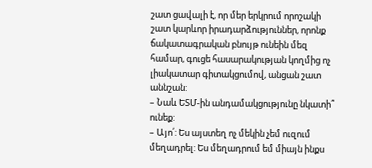շատ ցավալի է, որ մեր երկրում որոշակի շատ կարևոր իրադարձություններ, որոնք ճակատագրական բնույթ ունեին մեզ համար, գուցե հասարակության կողմից ոչ լիակատար գիտակցումով, անցան շատ աննշան:
– Նաև ԵՏՄ-ին անդամակցությունը նկատի՞ ունեք:
– Այո՛: Ես այստեղ ոչ մեկին չեմ ուզում մեղադրել: Ես մեղադրում եմ միայն ինքս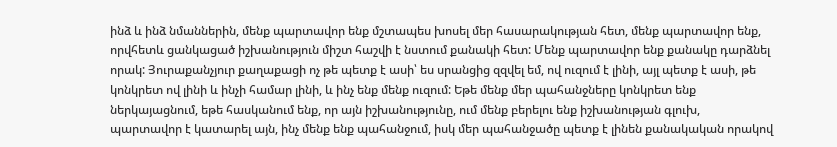ինձ և ինձ նմաններին, մենք պարտավոր ենք մշտապես խոսել մեր հասարակության հետ, մենք պարտավոր ենք, որվհետև ցանկացած իշխանություն միշտ հաշվի է նստում քանակի հետ: Մենք պարտավոր ենք քանակը դարձնել որակ: Յուրաքանչյուր քաղաքացի ոչ թե պետք է ասի՝ ես սրանցից զզվել եմ, ով ուզում է լինի, այլ պետք է ասի, թե կոնկրետ ով լինի և ինչի համար լինի, և ինչ ենք մենք ուզում: Եթե մենք մեր պահանջները կոնկրետ ենք ներկայացնում, եթե հասկանում ենք, որ այն իշխանությունը, ում մենք բերելու ենք իշխանության գլուխ, պարտավոր է կատարել այն, ինչ մենք ենք պահանջում, իսկ մեր պահանջածը պետք է լինեն քանակական որակով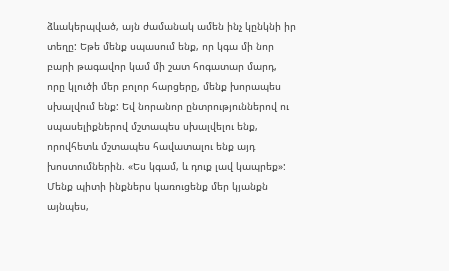ձևակերպված, այն ժամանակ ամեն ինչ կընկնի իր տեղը: Եթե մենք սպասում ենք, որ կգա մի նոր բարի թագավոր կամ մի շատ հոգատար մարդ, որը կլուծի մեր բոլոր հարցերը, մենք խորապես սխալվում ենք: Եվ նորանոր ընտրություններով ու սպասելիքներով մշտապես սխալվելու ենք, որովհետև մշտապես հավատալու ենք այդ խոստումներին. «Ես կգամ, և դուք լավ կապրեք»: Մենք պիտի ինքներս կառուցենք մեր կյանքն այնպես,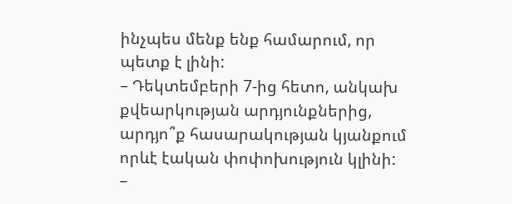ինչպես մենք ենք համարում, որ պետք է լինի:
– Դեկտեմբերի 7-ից հետո, անկախ քվեարկության արդյունքներից, արդյո՞ք հասարակության կյանքում որևէ էական փոփոխություն կլինի:
–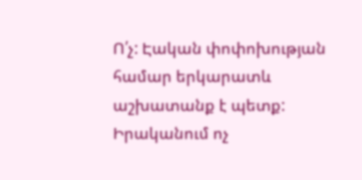Ո՛չ: Էական փոփոխության համար երկարատև աշխատանք է պետք: Իրականում ոչ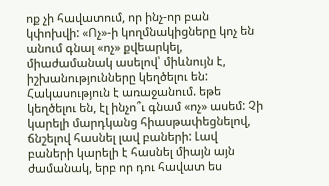ոք չի հավատում, որ ինչ-որ բան կփոխվի: «Ոչ»-ի կողմնակիցները կոչ են անում գնալ «ոչ» քվեարկել, միաժամանակ ասելով՝ միևնույն է, իշխանությունները կեղծելու են: Հակասություն է առաջանում. եթե կեղծելու են, էլ ինչո՞ւ գնամ «ոչ» ասեմ: Չի կարելի մարդկանց հիասթափեցնելով, ճնշելով հասնել լավ բաների: Լավ բաների կարելի է հասնել միայն այն ժամանակ, երբ որ դու հավատ ես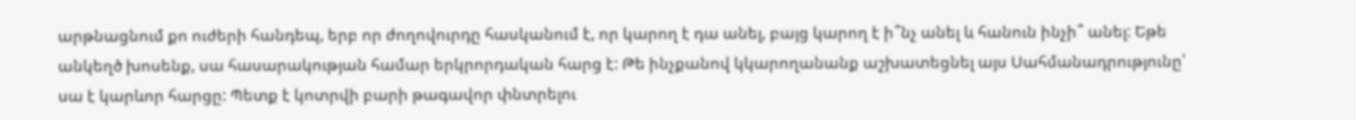արթնացնում քո ուժերի հանդեպ, երբ որ ժողովուրդը հասկանում է, որ կարող է դա անել, բայց կարող է ի՞նչ անել և հանուն ինչի՞ անել: Եթե անկեղծ խոսենք, սա հասարակության համար երկրորդական հարց է: Թե ինչքանով կկարողանանք աշխատեցնել այս Սահմանադրությունը՝ սա է կարևոր հարցը: Պետք է կոտրվի բարի թագավոր փնտրելու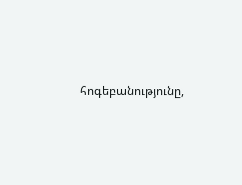հոգեբանությունը,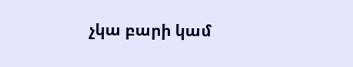չկա բարի կամ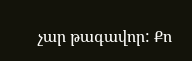չար թագավոր: Քո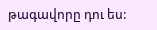թագավորը դու ես: